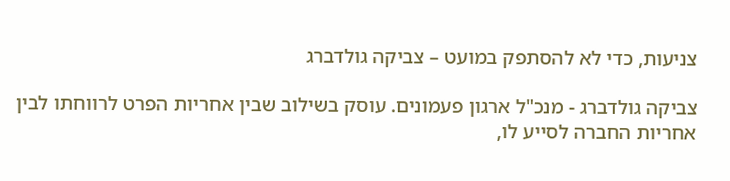צניעות, כדי לא להסתפק במועט – צביקה גולדברג

צביקה גולדברג - מנכ"ל ארגון פעמונים. עוסק בשילוב שבין אחריות הפרט לרווחתו לבין אחריות החברה לסייע לו,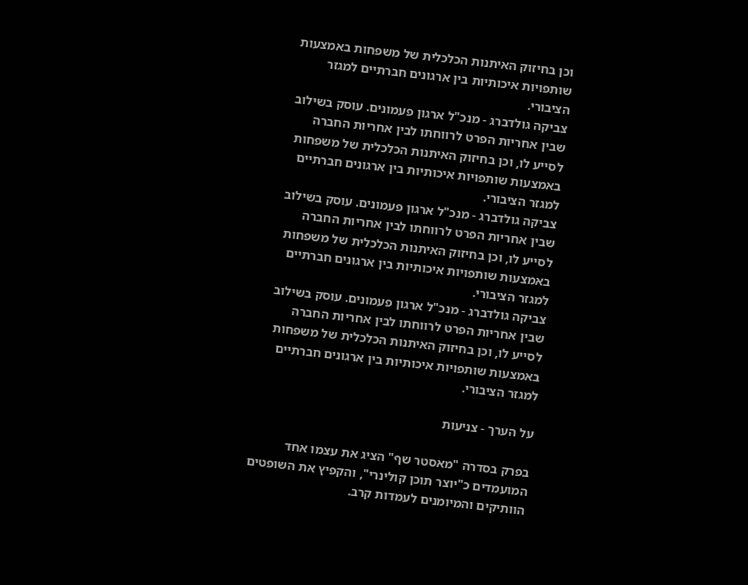וכן בחיזוק האיתנות הכלכלית של משפחות באמצעות שותפויות איכותיות בין ארגונים חברתיים למגזר הציבורי.
צביקה גולדברג - מנכ"ל ארגון פעמונים. עוסק בשילוב שבין אחריות הפרט לרווחתו לבין אחריות החברה לסייע לו, וכן בחיזוק האיתנות הכלכלית של משפחות באמצעות שותפויות איכותיות בין ארגונים חברתיים למגזר הציבורי.
צביקה גולדברג - מנכ"ל ארגון פעמונים. עוסק בשילוב שבין אחריות הפרט לרווחתו לבין אחריות החברה לסייע לו, וכן בחיזוק האיתנות הכלכלית של משפחות באמצעות שותפויות איכותיות בין ארגונים חברתיים למגזר הציבורי.
צביקה גולדברג - מנכ"ל ארגון פעמונים. עוסק בשילוב שבין אחריות הפרט לרווחתו לבין אחריות החברה לסייע לו, וכן בחיזוק האיתנות הכלכלית של משפחות באמצעות שותפויות איכותיות בין ארגונים חברתיים למגזר הציבורי.

על הערך - צניעות

בפרק בסדרה "מאסטר שף" הציג את עצמו אחד המועמדים כ"יוצר תוכן קולינרי", והקפיץ את השופטים הוותיקים והמיומנים לעמדות קרב.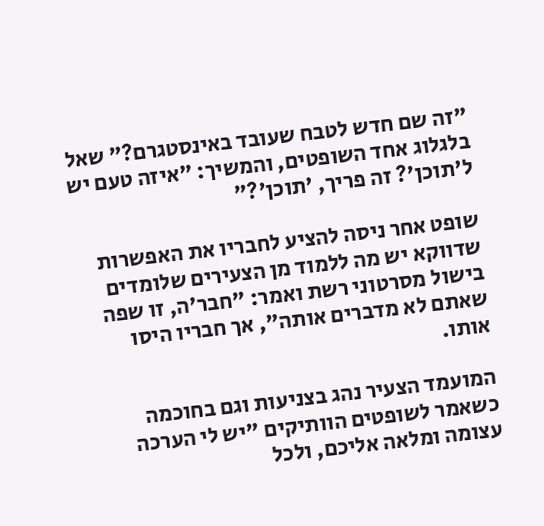"זה שם חדש לטבח שעובד באינסטגרם?" שאל בלגלוג אחד השופטים, והמשיך: "איזה טעם יש ל'תוכן'? זה פריך, 'תוכן'?"

שופט אחר ניסה להציע לחבריו את האפשרות שדווקא יש מה ללמוד מן הצעירים שלומדים בישול מסרטוני רשת ואמר: "חבר'ה, זו שפה שאתם לא מדברים אותה", אך חבריו היסו אותו.

המועמד הצעיר נהג בצניעות וגם בחוכמה כשאמר לשופטים הוותיקים "יש לי הערכה עצומה ומלאה אליכם, ולכל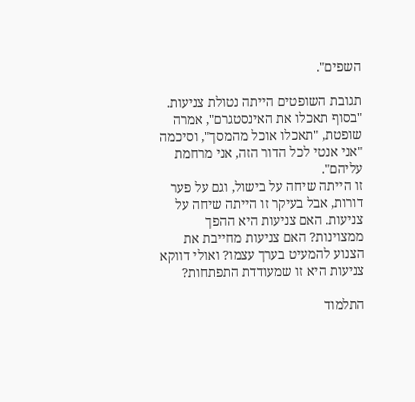השפים".

תגובת השופטים הייתה נטולת צניעות. "בסוף תאכלו את האינסטגרם", אמרה שופטת, "תאכלו אוכל מהמסך", וסיכמה "אני אנטי לכל הדור הזה, אני מרחמת עליהם".
זו הייתה שיחה על בישול, וגם על פער דורות, אבל בעיקר זו הייתה שיחה על צניעות. האם צניעות היא ההפך ממצוינות? האם צניעות מחייבת את הצנוע להמעיט בערך עצמו? ואולי דווקא צניעות היא זו שמעודדת התפתחות?

התלמוד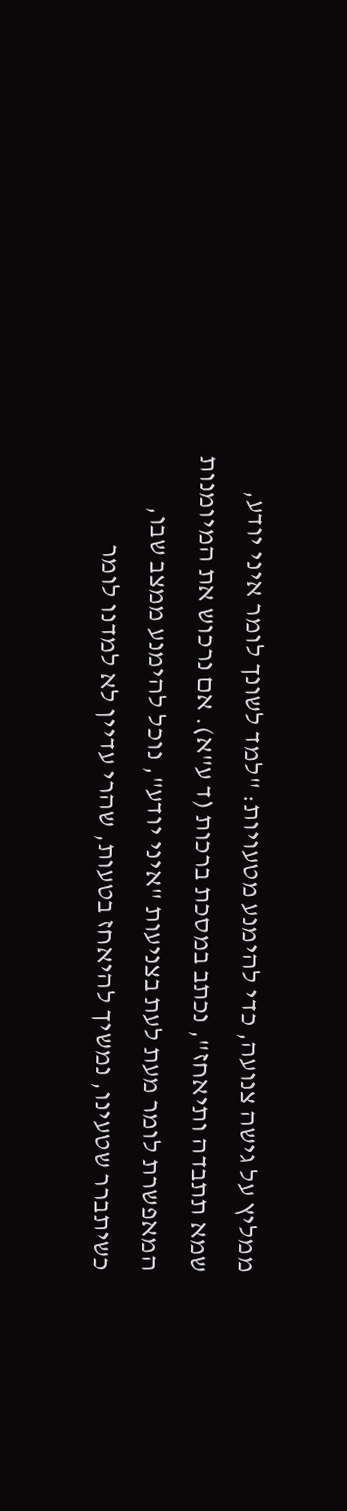ממליץ על גישה צנועה, כדי להימנע מטעויות: "למד לשונך לומר איני יודע, שמא תתבדה ותיאחז", נכתב במסכת ברכות (ד ע"א). אם נרכוש את המיומנות המאפשרת לומר מעת לעת בצניעות "איני יודע", נוכל להימנע ממצב שבו, כשיתברר שטעינו, נמשיך להיאחז בטעות, שהרי עדיין לא למדנו לומר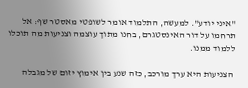"איני יודע". למעשה, התלמוד אומר לשופטי מאסטר שף: אל תרחמו על דור האינסטגרם, בחנו מתוך עוצמה וצניעות מה תוכלו ללמוד ממנו.

 הצניעות היא ערך מורכב, כזה שנע בין אימוץ יזום של מגבלה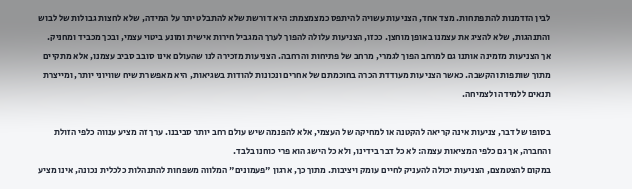לבין הזדמנות להתפתחות. מצד אחד, הצניעות עשויה להיתפס כמצמצמת: היא דורשת שלא להתבלט יתר על המידה, שלא לחצות גבולות של לבוש והתנהגות, שלא להציג את עצמנו באופן מוחצן. ככזו, הצניעות עלולה להפוך לערך המגביל חירות אישית ומונע ביטוי עצמי, ובכך מכביד ומחניק.
אך הצניעות מזמינה אותנו גם למרחב הפוך לגמרי, מרחב של פתיחות והרחבה. הצניעות מזכירה לנו שהעולם אינו סובב סביב עצמנו, אלא מתקיים מתוך שותפות והקשבה. כאשר הצניעות מעודדת הכרה בחוכמתם של אחרים ונכונות להודות בשגיאות, היא מאפשרת שיח שוויוני יותר, ומייצרת תנאים ללמידה ולצמיחה.

בסופו של דבר, צניעות אינה קריאה להקטנה או למחיקה של העצמי, אלא להפנמה שיש עולם רחב יותר סביבנו. ערך זה מציע ענווה כלפי הזולת והחברה, אך גם כלפי המציאות עצמה: לא כל דבר בידינו, ולא כל הישג הוא פרי כוחנו בלבד.
במקום להצטמצם, הצניעות יכולה להעניק לחיים עומק ויציבות. מתוך כך, ארגון "פעמונים" המלווה משפחות להתנהלות כלכלית נכונה, אינו מציע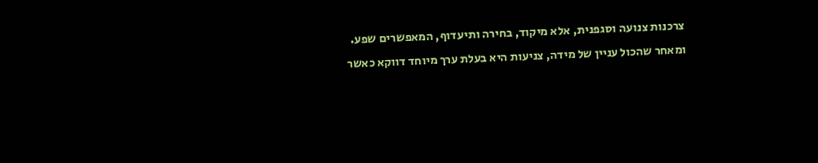צרכנות צנועה וסגפנית, אלא מיקוד, בחירה ותיעדוף, המאפשרים שפע.
ומאחר שהכול עניין של מידה, צניעות היא בעלת ערך מיוחד דווקא כאשר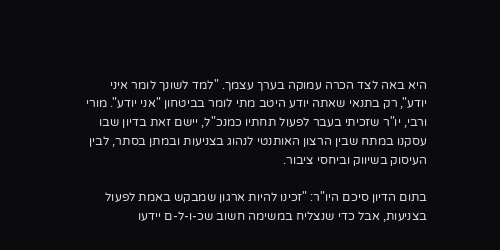היא באה לצד הכרה עמוקה בערך עצמך. "למד לשונך לומר איני יודע", רק בתנאי שאתה יודע היטב מתי לומר בביטחון "אני יודע". מורי ורבי, יו"ר שזכיתי בעבר לפעול תחתיו כמנכ"ל, יישם זאת בדיון שבו עסקנו במתח שבין הרצון האותנטי לנהוג בצניעות ובמתן בסתר, לבין העיסוק בשיווק וביחסי ציבור.

בתום הדיון סיכם היו"ר: "זכינו להיות ארגון שמבקש באמת לפעול בצניעות, אבל כדי שנצליח במשימה חשוב שכ-ו-ל-ם יידעו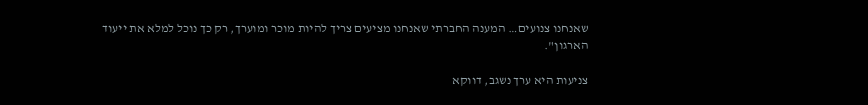שאנחנו צנועים… המענה החברתי שאנחנו מציעים צריך להיות מוכר ומוערך, רק כך נוכל למלא את ייעוד הארגון".

צניעות היא ערך נשגב, דווקא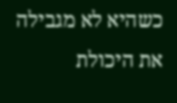כשהיא לא מגבילה את היכולת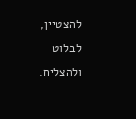להצטיין, לבלוט ולהצליח.